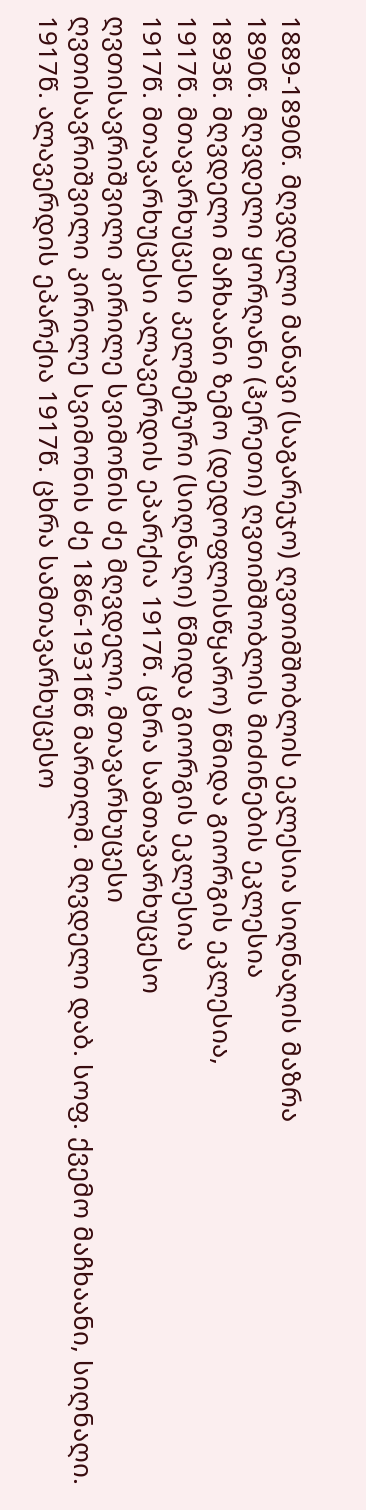1889-1890წ. მღვდელი მანავი (საგარეჯო) ღვთიმშობლის ეკლესია სიღნაღის მაზრა
1890წ. მღვდელი ყორღანი (ჰერეთი) ღვთიმშობლის მიძინების ეკლესია
1893წ. მღვდელი მაჩხაანი ზემო (დედოფლისწყარო) წმიდა გიორგის ეკლესია,
1917წ. მთავარხუცესი კელმეჩური (სიღნაღი) წმიდა გიორგის ეკლესია
1917წ. მთავარხუცესი ალავერდის ეპარქია 1917წ. ცხრა სამთავარხუცესო
ღვთისავრიშვილი კირილე სვიმონის ძე მღვდელი, მთავარხუცესი
ღვთისავრიშვილი კირილე სვიმონის ძე 1866-1931წწ მართლმ. მღვდელი დაბ. სოფ. ქვემო მაჩხაანი, სიღნაღი. 1917წ. ალავერდის ეპარქია 1917წ. ცხრა სამთავარხუცესო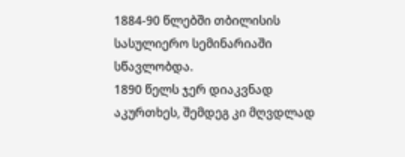1884-90 წლებში თბილისის სასულიერო სემინარიაში სწავლობდა.
1890 წელს ჯერ დიაკვნად აკურთხეს, შემდეგ კი მღვდლად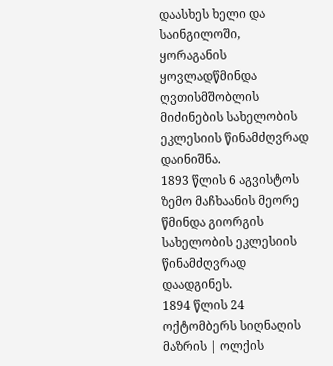დაასხეს ხელი და საინგილოში, ყორაგანის ყოვლადწმინდა ღვთისმშობლის მიძინების სახელობის ეკლესიის წინამძღვრად დაინიშნა.
1893 წლის 6 აგვისტოს ზემო მაჩხაანის მეორე წმინდა გიორგის სახელობის ეკლესიის წინამძღვრად დაადგინეს.
1894 წლის 24 ოქტომბერს სიღნაღის მაზრის | ოლქის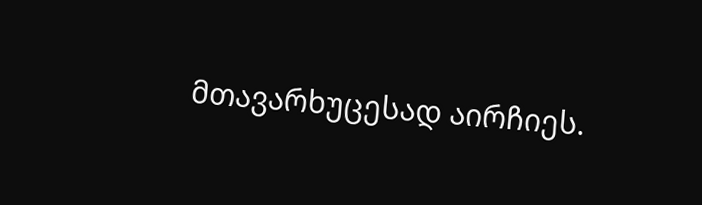მთავარხუცესად აირჩიეს.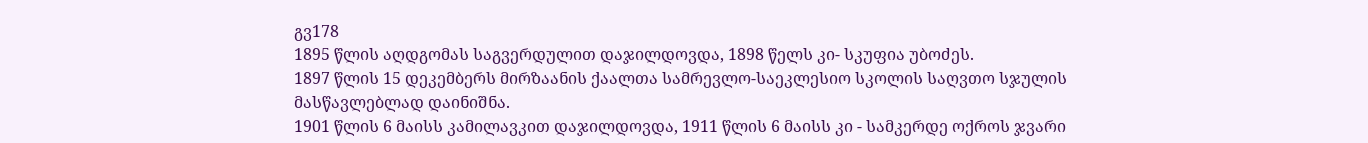გვ178
1895 წლის აღდგომას საგვერდულით დაჯილდოვდა, 1898 წელს კი- სკუფია უბოძეს.
1897 წლის 15 დეკემბერს მირზაანის ქაალთა სამრევლო-საეკლესიო სკოლის საღვთო სჯულის მასწავლებლად დაინიშნა.
1901 წლის 6 მაისს კამილავკით დაჯილდოვდა, 1911 წლის 6 მაისს კი - სამკერდე ოქროს ჯვარი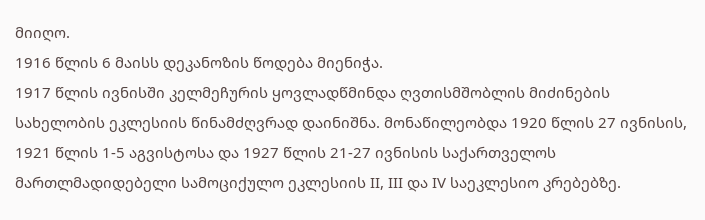მიიღო.
1916 წლის 6 მაისს დეკანოზის წოდება მიენიჭა.
1917 წლის ივნისში კელმეჩურის ყოვლადწმინდა ღვთისმშობლის მიძინების სახელობის ეკლესიის წინამძღვრად დაინიშნა. მონაწილეობდა 1920 წლის 27 ივნისის, 1921 წლის 1-5 აგვისტოსა და 1927 წლის 21-27 ივნისის საქართველოს მართლმადიდებელი სამოციქულო ეკლესიის II, III და IV საეკლესიო კრებებზე.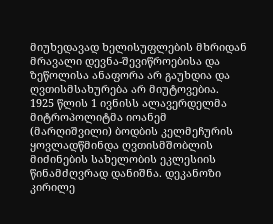მიუხედავად ხელისუფლების მხრიდან მრავალი დევნა-შევიწროებისა და ზეწოლისა ანაფორა არ გაუხდია და ღვთისმსახურება არ მიუტოვებია.
1925 წლის 1 ივნისს ალავერდელმა მიტროპოლიტმა იოანემ (მარღიშვილი) ბოდბის კელმეჩურის ყოვლადწმინდა ღვთისმშობლის მიძინების სახელობის ეკლესიის წინამძღვრად დანიშნა. დეკანოზი კირილე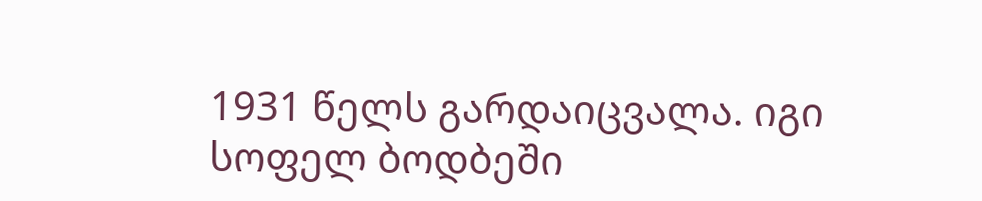1931 წელს გარდაიცვალა. იგი სოფელ ბოდბეში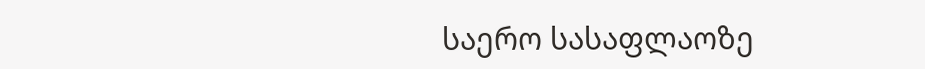საერო სასაფლაოზე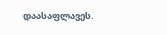დაასაფლავეს.